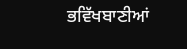ਭਵਿੱਖਬਾਣੀਆਂ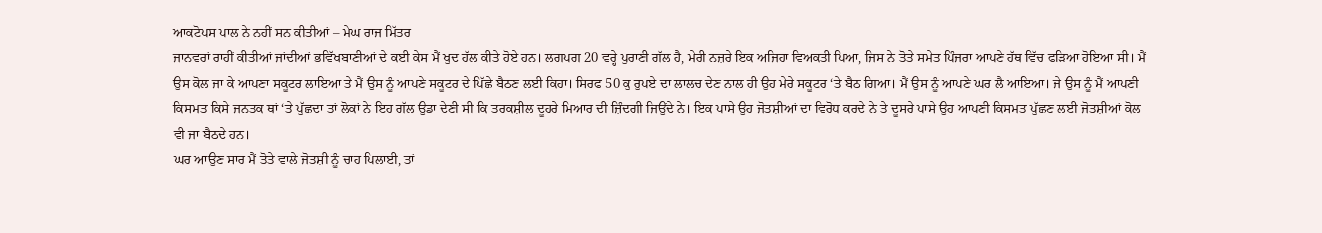ਆਕਟੋਪਸ ਪਾਲ ਨੇ ਨਹੀਂ ਸਨ ਕੀਤੀਆਂ – ਮੇਘ ਰਾਜ ਮਿੱਤਰ
ਜਾਨਵਰਾਂ ਰਾਹੀਂ ਕੀਤੀਆਂ ਜਾਂਦੀਆਂ ਭਵਿੱਖਬਾਣੀਆਂ ਦੇ ਕਈ ਕੇਸ ਮੈਂ ਖੁਦ ਹੱਲ ਕੀਤੇ ਹੋਏ ਹਨ। ਲਗਪਗ 20 ਵਰ੍ਹੇ ਪੁਰਾਣੀ ਗੱਲ ਹੈ, ਮੇਰੀ ਨਜ਼ਰੇ ਇਕ ਅਜਿਹਾ ਵਿਅਕਤੀ ਪਿਆ, ਜਿਸ ਨੇ ਤੋਤੇ ਸਮੇਤ ਪਿੰਜਰਾ ਆਪਣੇ ਹੱਥ ਵਿੱਚ ਫੜਿਆ ਹੋਇਆ ਸੀ। ਮੈਂ ਉਸ ਕੋਲ ਜਾ ਕੇ ਆਪਣਾ ਸਕੂਟਰ ਲਾਇਆ ਤੇ ਮੈਂ ਉਸ ਨੂੰ ਆਪਣੇ ਸਕੂਟਰ ਦੇ ਪਿੱਛੇ ਬੈਠਣ ਲਈ ਕਿਹਾ। ਸਿਰਫ 50 ਕੁ ਰੁਪਏ ਦਾ ਲਾਲਚ ਦੇਣ ਨਾਲ ਹੀ ਉਹ ਮੇਰੇ ਸਕੂਟਰ ‘ਤੇ ਬੈਠ ਗਿਆ। ਮੈਂ ਉਸ ਨੂੰ ਆਪਣੇ ਘਰ ਲੈ ਆਇਆ। ਜੇ ਉਸ ਨੂੰ ਮੈਂ ਆਪਣੀ ਕਿਸਮਤ ਕਿਸੇ ਜਨਤਕ ਥਾਂ ‘ਤੇ ਪੁੱਛਦਾ ਤਾਂ ਲੋਕਾਂ ਨੇ ਇਹ ਗੱਲ ਉਡਾ ਦੇਣੀ ਸੀ ਕਿ ਤਰਕਸ਼ੀਲ ਦੂਹਰੇ ਮਿਆਰ ਦੀ ਜ਼ਿੰਦਗੀ ਜਿਉਂਦੇ ਨੇ। ਇਕ ਪਾਸੇ ਉਹ ਜੋਤਸ਼ੀਆਂ ਦਾ ਵਿਰੋਧ ਕਰਦੇ ਨੇ ਤੇ ਦੂਸਰੇ ਪਾਸੇ ਉਹ ਆਪਣੀ ਕਿਸਮਤ ਪੁੱਛਣ ਲਈ ਜੋਤਸ਼ੀਆਂ ਕੋਲ ਵੀ ਜਾ ਬੈਠਦੇ ਹਨ।
ਘਰ ਆਉਣ ਸਾਰ ਮੈਂ ਤੋਤੇ ਵਾਲੇ ਜੋਤਸ਼ੀ ਨੂੰ ਚਾਹ ਪਿਲਾਈ, ਤਾਂ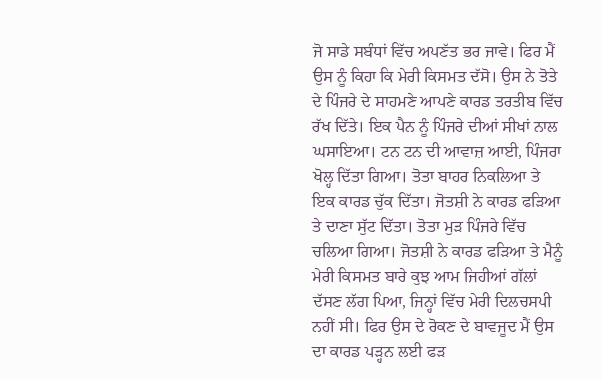ਜੋ ਸਾਡੇ ਸਬੰਧਾਂ ਵਿੱਚ ਅਪਣੱਤ ਭਰ ਜਾਵੇ। ਫਿਰ ਮੈਂ ਉਸ ਨੂੰ ਕਿਹਾ ਕਿ ਮੇਰੀ ਕਿਸਮਤ ਦੱਸੋ। ਉਸ ਨੇ ਤੋਤੇ ਦੇ ਪਿੰਜਰੇ ਦੇ ਸਾਹਮਣੇ ਆਪਣੇ ਕਾਰਡ ਤਰਤੀਬ ਵਿੱਚ ਰੱਖ ਦਿੱਤੇ। ਇਕ ਪੈਨ ਨੂੰ ਪਿੰਜਰੇ ਦੀਆਂ ਸੀਖਾਂ ਨਾਲ ਘਸਾਇਆ। ਟਨ ਟਨ ਦੀ ਆਵਾਜ਼ ਆਈ, ਪਿੰਜਰਾ ਖੋਲ੍ਹ ਦਿੱਤਾ ਗਿਆ। ਤੋਤਾ ਬਾਹਰ ਨਿਕਲਿਆ ਤੇ ਇਕ ਕਾਰਡ ਚੁੱਕ ਦਿੱਤਾ। ਜੋਤਸ਼ੀ ਨੇ ਕਾਰਡ ਫੜਿਆ ਤੇ ਦਾਣਾ ਸੁੱਟ ਦਿੱਤਾ। ਤੋਤਾ ਮੁੜ ਪਿੰਜਰੇ ਵਿੱਚ ਚਲਿਆ ਗਿਆ। ਜੋਤਸ਼ੀ ਨੇ ਕਾਰਡ ਫੜਿਆ ਤੇ ਮੈਨੂੰ ਮੇਰੀ ਕਿਸਮਤ ਬਾਰੇ ਕੁਝ ਆਮ ਜਿਹੀਆਂ ਗੱਲਾਂ ਦੱਸਣ ਲੱਗ ਪਿਆ, ਜਿਨ੍ਹਾਂ ਵਿੱਚ ਮੇਰੀ ਦਿਲਚਸਪੀ ਨਹੀਂ ਸੀ। ਫਿਰ ਉਸ ਦੇ ਰੋਕਣ ਦੇ ਬਾਵਜੂਦ ਮੈਂ ਉਸ ਦਾ ਕਾਰਡ ਪੜ੍ਹਨ ਲਈ ਫੜ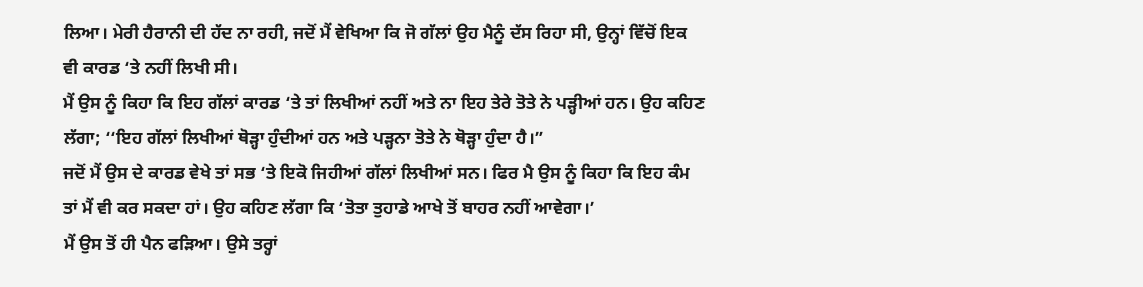ਲਿਆ। ਮੇਰੀ ਹੈਰਾਨੀ ਦੀ ਹੱਦ ਨਾ ਰਹੀ, ਜਦੋਂ ਮੈਂ ਵੇਖਿਆ ਕਿ ਜੋ ਗੱਲਾਂ ਉਹ ਮੈਨੂੰ ਦੱਸ ਰਿਹਾ ਸੀ, ਉਨ੍ਹਾਂ ਵਿੱਚੋਂ ਇਕ ਵੀ ਕਾਰਡ ‘ਤੇ ਨਹੀਂ ਲਿਖੀ ਸੀ।
ਮੈਂ ਉਸ ਨੂੰ ਕਿਹਾ ਕਿ ਇਹ ਗੱਲਾਂ ਕਾਰਡ ‘ਤੇ ਤਾਂ ਲਿਖੀਆਂ ਨਹੀਂ ਅਤੇ ਨਾ ਇਹ ਤੇਰੇ ਤੋਤੇ ਨੇ ਪੜ੍ਹੀਆਂ ਹਨ। ਉਹ ਕਹਿਣ ਲੱਗਾ; ‘‘ਇਹ ਗੱਲਾਂ ਲਿਖੀਆਂ ਥੋੜ੍ਹਾ ਹੁੰਦੀਆਂ ਹਨ ਅਤੇ ਪੜ੍ਹਨਾ ਤੋਤੇ ਨੇ ਥੋੜ੍ਹਾ ਹੁੰਦਾ ਹੈ।”
ਜਦੋਂ ਮੈਂ ਉਸ ਦੇ ਕਾਰਡ ਵੇਖੇ ਤਾਂ ਸਭ ‘ਤੇ ਇਕੋ ਜਿਹੀਆਂ ਗੱਲਾਂ ਲਿਖੀਆਂ ਸਨ। ਫਿਰ ਮੈ ਉਸ ਨੂੰ ਕਿਹਾ ਕਿ ਇਹ ਕੰਮ ਤਾਂ ਮੈਂ ਵੀ ਕਰ ਸਕਦਾ ਹਾਂ। ਉਹ ਕਹਿਣ ਲੱਗਾ ਕਿ ‘ਤੋਤਾ ਤੁਹਾਡੇ ਆਖੇ ਤੋਂ ਬਾਹਰ ਨਹੀਂ ਆਵੇਗਾ।’
ਮੈਂ ਉਸ ਤੋਂ ਹੀ ਪੈਨ ਫੜਿਆ। ਉਸੇ ਤਰ੍ਹਾਂ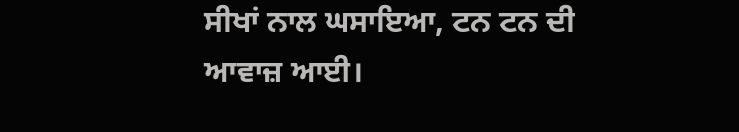ਸੀਖਾਂ ਨਾਲ ਘਸਾਇਆ, ਟਨ ਟਨ ਦੀ ਆਵਾਜ਼ ਆਈ।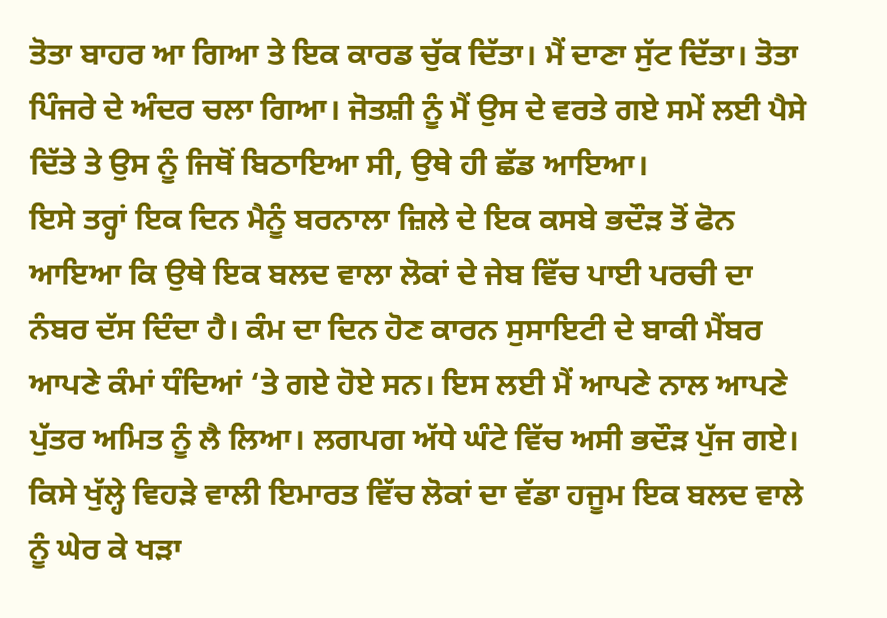ਤੋਤਾ ਬਾਹਰ ਆ ਗਿਆ ਤੇ ਇਕ ਕਾਰਡ ਚੁੱਕ ਦਿੱਤਾ। ਮੈਂ ਦਾਣਾ ਸੁੱਟ ਦਿੱਤਾ। ਤੋਤਾ ਪਿੰਜਰੇ ਦੇ ਅੰਦਰ ਚਲਾ ਗਿਆ। ਜੋਤਸ਼ੀ ਨੂੰ ਮੈਂ ਉਸ ਦੇ ਵਰਤੇ ਗਏ ਸਮੇਂ ਲਈ ਪੈਸੇ ਦਿੱਤੇ ਤੇ ਉਸ ਨੂੰ ਜਿਥੋਂ ਬਿਠਾਇਆ ਸੀ, ਉਥੇ ਹੀ ਛੱਡ ਆਇਆ।
ਇਸੇ ਤਰ੍ਹਾਂ ਇਕ ਦਿਨ ਮੈਨੂੰ ਬਰਨਾਲਾ ਜ਼ਿਲੇ ਦੇ ਇਕ ਕਸਬੇ ਭਦੌੜ ਤੋਂ ਫੋਨ ਆਇਆ ਕਿ ਉਥੇ ਇਕ ਬਲਦ ਵਾਲਾ ਲੋਕਾਂ ਦੇ ਜੇਬ ਵਿੱਚ ਪਾਈ ਪਰਚੀ ਦਾ ਨੰਬਰ ਦੱਸ ਦਿੰਦਾ ਹੈ। ਕੰਮ ਦਾ ਦਿਨ ਹੋਣ ਕਾਰਨ ਸੁਸਾਇਟੀ ਦੇ ਬਾਕੀ ਮੈਂਬਰ ਆਪਣੇ ਕੰਮਾਂ ਧੰਦਿਆਂ ‘ਤੇ ਗਏ ਹੋਏ ਸਨ। ਇਸ ਲਈ ਮੈਂ ਆਪਣੇ ਨਾਲ ਆਪਣੇ ਪੁੱਤਰ ਅਮਿਤ ਨੂੰ ਲੈ ਲਿਆ। ਲਗਪਗ ਅੱਧੇ ਘੰਟੇ ਵਿੱਚ ਅਸੀ ਭਦੌੜ ਪੁੱਜ ਗਏ। ਕਿਸੇ ਖੁੱਲ੍ਹੇ ਵਿਹੜੇ ਵਾਲੀ ਇਮਾਰਤ ਵਿੱਚ ਲੋਕਾਂ ਦਾ ਵੱਡਾ ਹਜੂਮ ਇਕ ਬਲਦ ਵਾਲੇ ਨੂੰ ਘੇਰ ਕੇ ਖੜਾ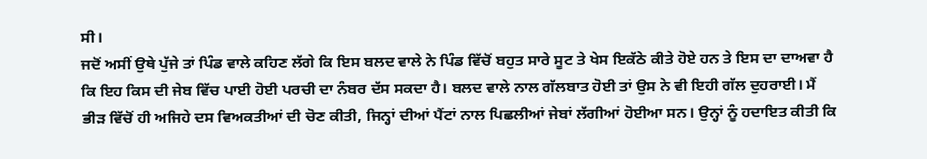ਸੀ।
ਜਦੋਂ ਅਸੀਂ ਉਥੇ ਪੁੱਜੇ ਤਾਂ ਪਿੰਡ ਵਾਲੇ ਕਹਿਣ ਲੱਗੇ ਕਿ ਇਸ ਬਲਦ ਵਾਲੇ ਨੇ ਪਿੰਡ ਵਿੱਚੋਂ ਬਹੁਤ ਸਾਰੇ ਸੂਟ ਤੇ ਖੇਸ ਇਕੱਠੇ ਕੀਤੇ ਹੋਏ ਹਨ ਤੇ ਇਸ ਦਾ ਦਾਅਵਾ ਹੈ ਕਿ ਇਹ ਕਿਸ ਦੀ ਜੇਬ ਵਿੱਚ ਪਾਈ ਹੋਈ ਪਰਚੀ ਦਾ ਨੰਬਰ ਦੱਸ ਸਕਦਾ ਹੈ। ਬਲਦ ਵਾਲੇ ਨਾਲ ਗੱਲਬਾਤ ਹੋਈ ਤਾਂ ਉਸ ਨੇ ਵੀ ਇਹੀ ਗੱਲ ਦੁਹਰਾਈ। ਮੈਂ ਭੀੜ ਵਿੱਚੋਂ ਹੀ ਅਜਿਹੇ ਦਸ ਵਿਅਕਤੀਆਂ ਦੀ ਚੋਣ ਕੀਤੀ, ਜਿਨ੍ਹਾਂ ਦੀਆਂ ਪੈਂਟਾਂ ਨਾਲ ਪਿਛਲੀਆਂ ਜੇਬਾਂ ਲੱਗੀਆਂ ਹੋਈਆ ਸਨ। ਉਨ੍ਹਾਂ ਨੂੰ ਹਦਾਇਤ ਕੀਤੀ ਕਿ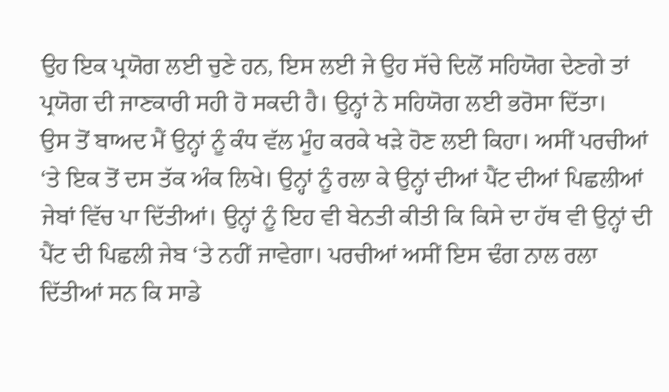ਉਹ ਇਕ ਪ੍ਰਯੋਗ ਲਈ ਚੁਣੇ ਹਨ, ਇਸ ਲਈ ਜੇ ਉਹ ਸੱਚੇ ਦਿਲੋਂ ਸਹਿਯੋਗ ਦੇਣਗੇ ਤਾਂ ਪ੍ਰਯੋਗ ਦੀ ਜਾਣਕਾਰੀ ਸਹੀ ਹੋ ਸਕਦੀ ਹੈ। ਉਨ੍ਹਾਂ ਨੇ ਸਹਿਯੋਗ ਲਈ ਭਰੋਸਾ ਦਿੱਤਾ।
ਉਸ ਤੋਂ ਬਾਅਦ ਮੈਂ ਉਨ੍ਹਾਂ ਨੂੰ ਕੰਧ ਵੱਲ ਮੂੰਹ ਕਰਕੇ ਖੜੇ ਹੋਣ ਲਈ ਕਿਹਾ। ਅਸੀਂ ਪਰਚੀਆਂ ‘ਤੇ ਇਕ ਤੋਂ ਦਸ ਤੱਕ ਅੰਕ ਲਿਖੇ। ਉਨ੍ਹਾਂ ਨੂੰ ਰਲਾ ਕੇ ਉਨ੍ਹਾਂ ਦੀਆਂ ਪੈਂਟ ਦੀਆਂ ਪਿਛਲੀਆਂ ਜੇਬਾਂ ਵਿੱਚ ਪਾ ਦਿੱਤੀਆਂ। ਉਨ੍ਹਾਂ ਨੂੰ ਇਹ ਵੀ ਬੇਨਤੀ ਕੀਤੀ ਕਿ ਕਿਸੇ ਦਾ ਹੱਥ ਵੀ ਉਨ੍ਹਾਂ ਦੀ ਪੈਂਟ ਦੀ ਪਿਛਲੀ ਜੇਬ ‘ਤੇ ਨਹੀਂ ਜਾਵੇਗਾ। ਪਰਚੀਆਂ ਅਸੀਂ ਇਸ ਢੰਗ ਨਾਲ ਰਲਾ ਦਿੱਤੀਆਂ ਸਨ ਕਿ ਸਾਡੇ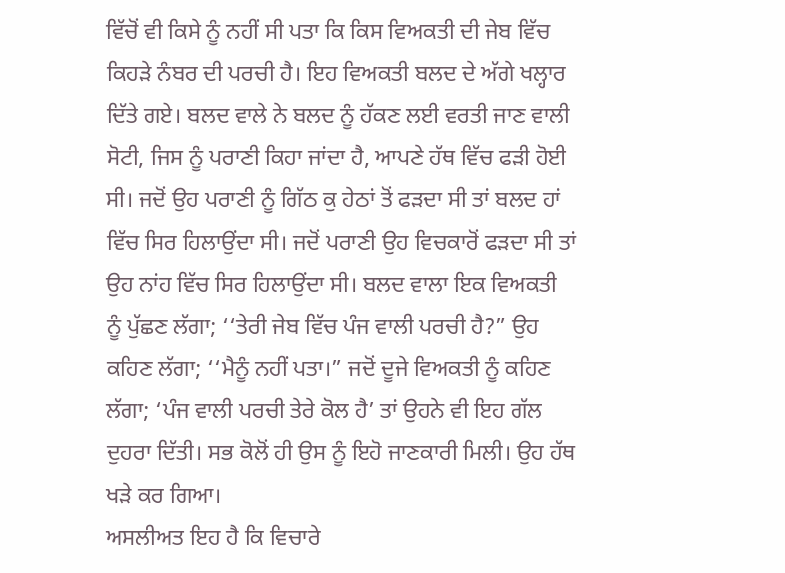ਵਿੱਚੋਂ ਵੀ ਕਿਸੇ ਨੂੰ ਨਹੀਂ ਸੀ ਪਤਾ ਕਿ ਕਿਸ ਵਿਅਕਤੀ ਦੀ ਜੇਬ ਵਿੱਚ ਕਿਹੜੇ ਨੰਬਰ ਦੀ ਪਰਚੀ ਹੈ। ਇਹ ਵਿਅਕਤੀ ਬਲਦ ਦੇ ਅੱਗੇ ਖਲ੍ਹਾਰ ਦਿੱਤੇ ਗਏ। ਬਲਦ ਵਾਲੇ ਨੇ ਬਲਦ ਨੂੰ ਹੱਕਣ ਲਈ ਵਰਤੀ ਜਾਣ ਵਾਲੀ ਸੋਟੀ, ਜਿਸ ਨੂੰ ਪਰਾਣੀ ਕਿਹਾ ਜਾਂਦਾ ਹੈ, ਆਪਣੇ ਹੱਥ ਵਿੱਚ ਫੜੀ ਹੋਈ ਸੀ। ਜਦੋਂ ਉਹ ਪਰਾਣੀ ਨੂੰ ਗਿੱਠ ਕੁ ਹੇਠਾਂ ਤੋਂ ਫੜਦਾ ਸੀ ਤਾਂ ਬਲਦ ਹਾਂ ਵਿੱਚ ਸਿਰ ਹਿਲਾਉਂਦਾ ਸੀ। ਜਦੋਂ ਪਰਾਣੀ ਉਹ ਵਿਚਕਾਰੋਂ ਫੜਦਾ ਸੀ ਤਾਂ ਉਹ ਨਾਂਹ ਵਿੱਚ ਸਿਰ ਹਿਲਾਉਂਦਾ ਸੀ। ਬਲਦ ਵਾਲਾ ਇਕ ਵਿਅਕਤੀ ਨੂੰ ਪੁੱਛਣ ਲੱਗਾ; ‘‘ਤੇਰੀ ਜੇਬ ਵਿੱਚ ਪੰਜ ਵਾਲੀ ਪਰਚੀ ਹੈ?” ਉਹ ਕਹਿਣ ਲੱਗਾ; ‘‘ਮੈਨੂੰ ਨਹੀਂ ਪਤਾ।” ਜਦੋਂ ਦੂਜੇ ਵਿਅਕਤੀ ਨੂੰ ਕਹਿਣ ਲੱਗਾ; ‘ਪੰਜ ਵਾਲੀ ਪਰਚੀ ਤੇਰੇ ਕੋਲ ਹੈ’ ਤਾਂ ਉਹਨੇ ਵੀ ਇਹ ਗੱਲ ਦੁਹਰਾ ਦਿੱਤੀ। ਸਭ ਕੋਲੋਂ ਹੀ ਉਸ ਨੂੰ ਇਹੋ ਜਾਣਕਾਰੀ ਮਿਲੀ। ਉਹ ਹੱਥ ਖੜੇ ਕਰ ਗਿਆ।
ਅਸਲੀਅਤ ਇਹ ਹੈ ਕਿ ਵਿਚਾਰੇ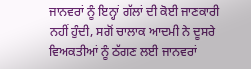ਜਾਨਵਰਾਂ ਨੂੰ ਇਨ੍ਹਾਂ ਗੱਲਾਂ ਦੀ ਕੋਈ ਜਾਣਕਾਰੀ ਨਹੀਂ ਹੁੰਦੀ, ਸਗੋਂ ਚਾਲਾਕ ਆਦਮੀ ਨੇ ਦੂਸਰੇ ਵਿਅਕਤੀਆਂ ਨੂੰ ਠੱਗਣ ਲਈ ਜਾਨਵਰਾਂ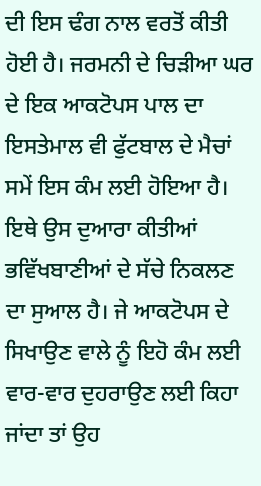ਦੀ ਇਸ ਢੰਗ ਨਾਲ ਵਰਤੋਂ ਕੀਤੀ ਹੋਈ ਹੈ। ਜਰਮਨੀ ਦੇ ਚਿੜੀਆ ਘਰ ਦੇ ਇਕ ਆਕਟੋਪਸ ਪਾਲ ਦਾ ਇਸਤੇਮਾਲ ਵੀ ਫੁੱਟਬਾਲ ਦੇ ਮੈਚਾਂ ਸਮੇਂ ਇਸ ਕੰਮ ਲਈ ਹੋਇਆ ਹੈ। ਇਥੇ ਉਸ ਦੁਆਰਾ ਕੀਤੀਆਂ ਭਵਿੱਖਬਾਣੀਆਂ ਦੇ ਸੱਚੇ ਨਿਕਲਣ ਦਾ ਸੁਆਲ ਹੈ। ਜੇ ਆਕਟੋਪਸ ਦੇ ਸਿਖਾਉਣ ਵਾਲੇ ਨੂੰ ਇਹੋ ਕੰਮ ਲਈ ਵਾਰ-ਵਾਰ ਦੁਹਰਾਉਣ ਲਈ ਕਿਹਾ ਜਾਂਦਾ ਤਾਂ ਉਹ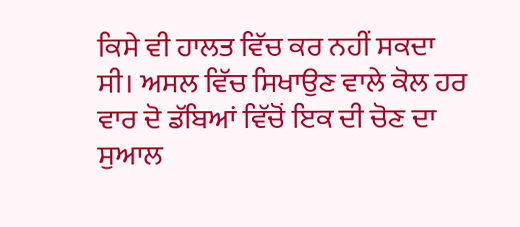ਕਿਸੇ ਵੀ ਹਾਲਤ ਵਿੱਚ ਕਰ ਨਹੀਂ ਸਕਦਾ ਸੀ। ਅਸਲ ਵਿੱਚ ਸਿਖਾਉਣ ਵਾਲੇ ਕੋਲ ਹਰ ਵਾਰ ਦੋ ਡੱਬਿਆਂ ਵਿੱਚੋਂ ਇਕ ਦੀ ਚੋਣ ਦਾ ਸੁਆਲ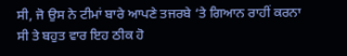ਸੀ, ਜੋ ਉਸ ਨੇ ਟੀਮਾਂ ਬਾਰੇ ਆਪਣੇ ਤਜਰਬੇ ‘ਤੇ ਗਿਆਨ ਰਾਹੀਂ ਕਰਨਾ ਸੀ ਤੇ ਬਹੁਤ ਵਾਰ ਇਹ ਠੀਕ ਹੋ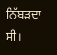ਨਿੱਬੜਦਾ ਸੀ।